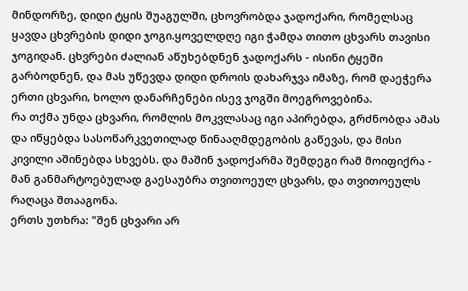მინდორზე, დიდი ტყის შუაგულში, ცხოვრობდა ჯადოქარი, რომელსაც ყავდა ცხვრების დიდი ჯოგი.ყოველდღე იგი ჭამდა თითო ცხვარს თავისი ჯოგიდან. ცხვრები ძალიან აწუხებდნენ ჯადოქარს - ისინი ტყეში გარბოდნენ, და მას უწევდა დიდი დროის დახარჯვა იმაზე, რომ დაეჭერა ერთი ცხვარი, ხოლო დანარჩენები ისევ ჯოგში მოეგროვებინა.
რა თქმა უნდა ცხვარი, რომლის მოკვლასაც იგი აპირებდა, გრძნობდა ამას და იწყებდა სასოწარკვეთილად წინააღმდეგობის გაწევას, და მისი კივილი აშინებდა სხვებს. და მაშინ ჯადოქარმა შემდეგი რამ მოიფიქრა - მან განმარტოებულად გაესაუბრა თვითოეულ ცხვარს, და თვითოეულს რაღაცა შთააგონა.
ერთს უთხრა: "შენ ცხვარი არ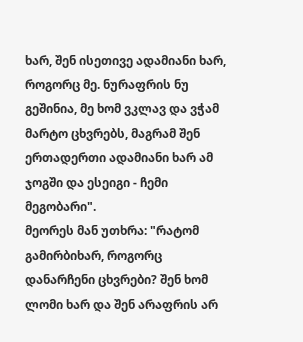ხარ, შენ ისეთივე ადამიანი ხარ, როგორც მე. ნურაფრის ნუ გეშინია, მე ხომ ვკლავ და ვჭამ მარტო ცხვრებს, მაგრამ შენ ერთადერთი ადამიანი ხარ ამ ჯოგში და ესეიგი - ჩემი მეგობარი".
მეორეს მან უთხრა: "რატომ გამირბიხარ, როგორც დანარჩენი ცხვრები? შენ ხომ ლომი ხარ და შენ არაფრის არ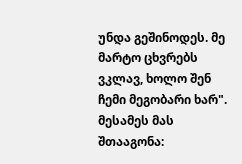უნდა გეშინოდეს. მე მარტო ცხვრებს ვკლავ, ხოლო შენ ჩემი მეგობარი ხარ".
მესამეს მას შთააგონა: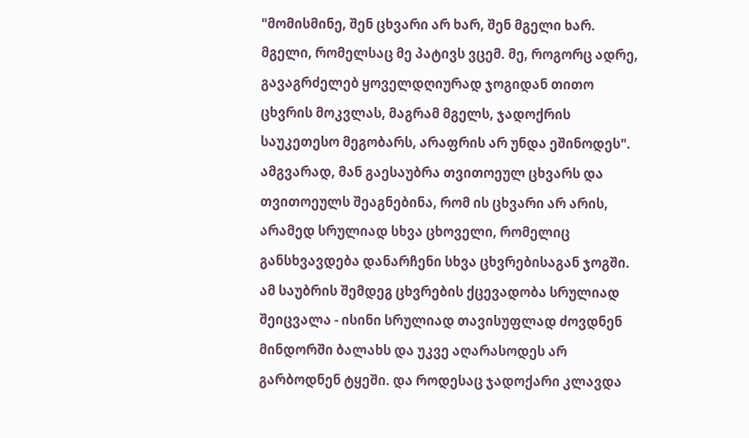"მომისმინე, შენ ცხვარი არ ხარ, შენ მგელი ხარ. მგელი, რომელსაც მე პატივს ვცემ. მე, როგორც ადრე, გავაგრძელებ ყოველდღიურად ჯოგიდან თითო ცხვრის მოკვლას, მაგრამ მგელს, ჯადოქრის საუკეთესო მეგობარს, არაფრის არ უნდა ეშინოდეს".
ამგვარად, მან გაესაუბრა თვითოეულ ცხვარს და თვითოეულს შეაგნებინა, რომ ის ცხვარი არ არის, არამედ სრულიად სხვა ცხოველი, რომელიც განსხვავდება დანარჩენი სხვა ცხვრებისაგან ჯოგში. ამ საუბრის შემდეგ ცხვრების ქცევადობა სრულიად შეიცვალა - ისინი სრულიად თავისუფლად ძოვდნენ მინდორში ბალახს და უკვე აღარასოდეს არ გარბოდნენ ტყეში. და როდესაც ჯადოქარი კლავდა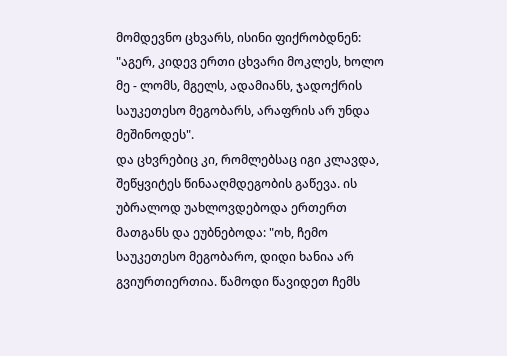მომდევნო ცხვარს, ისინი ფიქრობდნენ: "აგერ, კიდევ ერთი ცხვარი მოკლეს, ხოლო მე - ლომს, მგელს, ადამიანს, ჯადოქრის საუკეთესო მეგობარს, არაფრის არ უნდა მეშინოდეს".
და ცხვრებიც კი, რომლებსაც იგი კლავდა, შეწყვიტეს წინააღმდეგობის გაწევა. ის უბრალოდ უახლოვდებოდა ერთერთ მათგანს და ეუბნებოდა: "ოხ, ჩემო საუკეთესო მეგობარო, დიდი ხანია არ გვიურთიერთია. წამოდი წავიდეთ ჩემს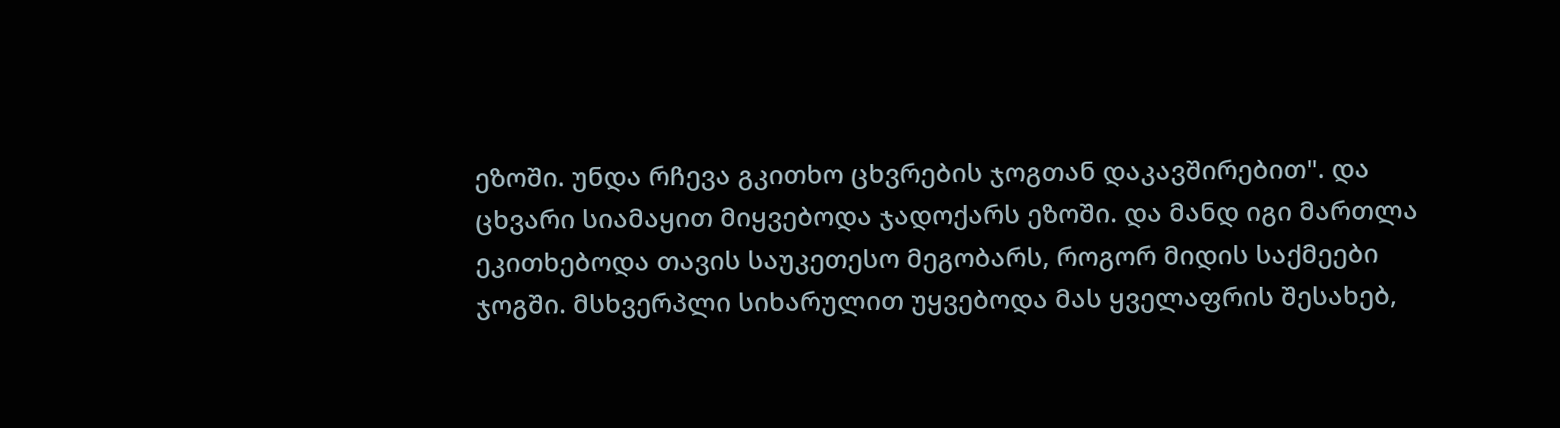ეზოში. უნდა რჩევა გკითხო ცხვრების ჯოგთან დაკავშირებით". და ცხვარი სიამაყით მიყვებოდა ჯადოქარს ეზოში. და მანდ იგი მართლა ეკითხებოდა თავის საუკეთესო მეგობარს, როგორ მიდის საქმეები ჯოგში. მსხვერპლი სიხარულით უყვებოდა მას ყველაფრის შესახებ,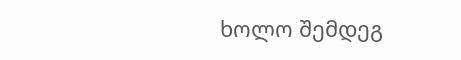ხოლო შემდეგ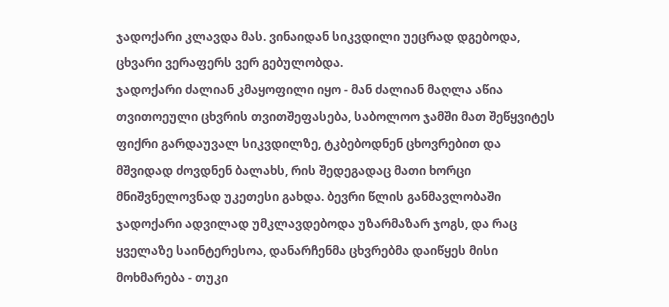ჯადოქარი კლავდა მას. ვინაიდან სიკვდილი უეცრად დგებოდა, ცხვარი ვერაფერს ვერ გებულობდა.
ჯადოქარი ძალიან კმაყოფილი იყო - მან ძალიან მაღლა აწია თვითოეული ცხვრის თვითშეფასება, საბოლოო ჯამში მათ შეწყვიტეს ფიქრი გარდაუვალ სიკვდილზე, ტკბებოდნენ ცხოვრებით და მშვიდად ძოვდნენ ბალახს, რის შედეგადაც მათი ხორცი მნიშვნელოვნად უკეთესი გახდა. ბევრი წლის განმავლობაში ჯადოქარი ადვილად უმკლავდებოდა უზარმაზარ ჯოგს, და რაც ყველაზე საინტერესოა, დანარჩენმა ცხვრებმა დაიწყეს მისი მოხმარება - თუკი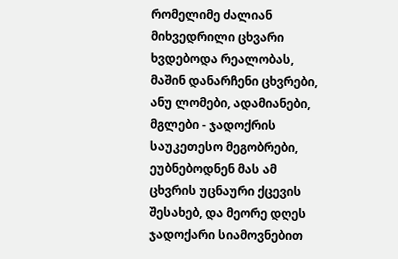რომელიმე ძალიან მიხვედრილი ცხვარი ხვდებოდა რეალობას, მაშინ დანარჩენი ცხვრები, ანუ ლომები, ადამიანები, მგლები - ჯადოქრის საუკეთესო მეგობრები, ეუბნებოდნენ მას ამ ცხვრის უცნაური ქცევის შესახებ, და მეორე დღეს ჯადოქარი სიამოვნებით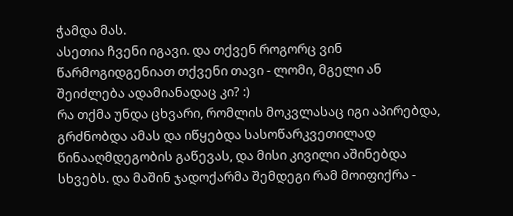ჭამდა მას.
ასეთია ჩვენი იგავი. და თქვენ როგორც ვინ წარმოგიდგენიათ თქვენი თავი - ლომი, მგელი ან შეიძლება ადამიანადაც კი? :)
რა თქმა უნდა ცხვარი, რომლის მოკვლასაც იგი აპირებდა, გრძნობდა ამას და იწყებდა სასოწარკვეთილად წინააღმდეგობის გაწევას, და მისი კივილი აშინებდა სხვებს. და მაშინ ჯადოქარმა შემდეგი რამ მოიფიქრა -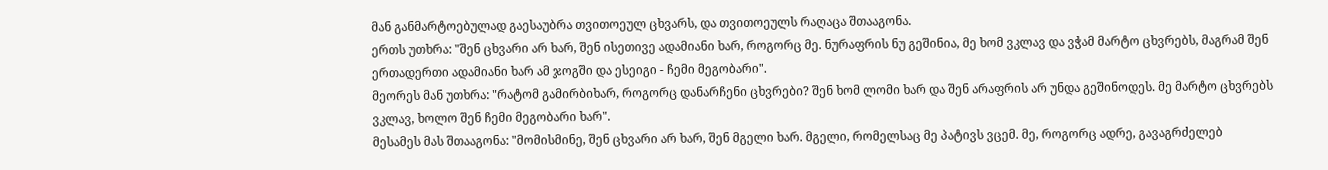მან განმარტოებულად გაესაუბრა თვითოეულ ცხვარს, და თვითოეულს რაღაცა შთააგონა.
ერთს უთხრა: "შენ ცხვარი არ ხარ, შენ ისეთივე ადამიანი ხარ, როგორც მე. ნურაფრის ნუ გეშინია, მე ხომ ვკლავ და ვჭამ მარტო ცხვრებს, მაგრამ შენ ერთადერთი ადამიანი ხარ ამ ჯოგში და ესეიგი - ჩემი მეგობარი".
მეორეს მან უთხრა: "რატომ გამირბიხარ, როგორც დანარჩენი ცხვრები? შენ ხომ ლომი ხარ და შენ არაფრის არ უნდა გეშინოდეს. მე მარტო ცხვრებს ვკლავ, ხოლო შენ ჩემი მეგობარი ხარ".
მესამეს მას შთააგონა: "მომისმინე, შენ ცხვარი არ ხარ, შენ მგელი ხარ. მგელი, რომელსაც მე პატივს ვცემ. მე, როგორც ადრე, გავაგრძელებ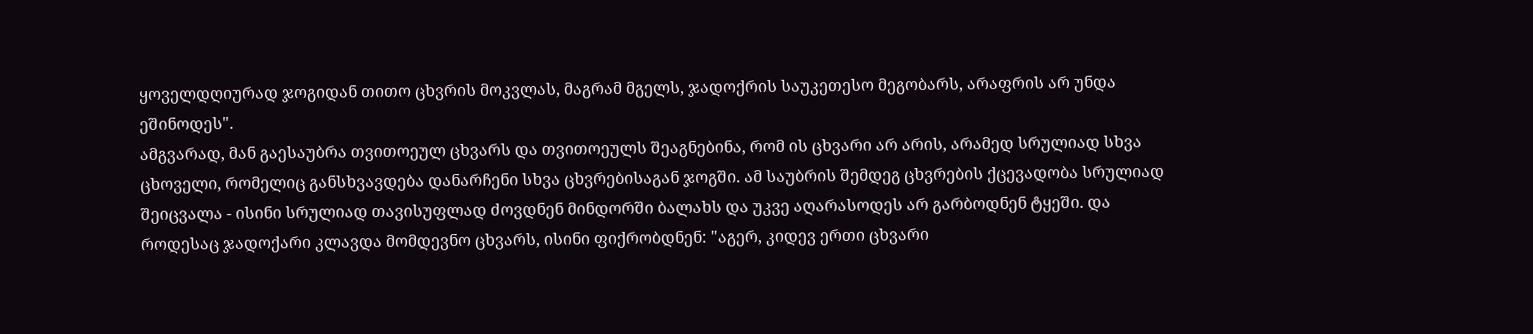ყოველდღიურად ჯოგიდან თითო ცხვრის მოკვლას, მაგრამ მგელს, ჯადოქრის საუკეთესო მეგობარს, არაფრის არ უნდა ეშინოდეს".
ამგვარად, მან გაესაუბრა თვითოეულ ცხვარს და თვითოეულს შეაგნებინა, რომ ის ცხვარი არ არის, არამედ სრულიად სხვა ცხოველი, რომელიც განსხვავდება დანარჩენი სხვა ცხვრებისაგან ჯოგში. ამ საუბრის შემდეგ ცხვრების ქცევადობა სრულიად შეიცვალა - ისინი სრულიად თავისუფლად ძოვდნენ მინდორში ბალახს და უკვე აღარასოდეს არ გარბოდნენ ტყეში. და როდესაც ჯადოქარი კლავდა მომდევნო ცხვარს, ისინი ფიქრობდნენ: "აგერ, კიდევ ერთი ცხვარი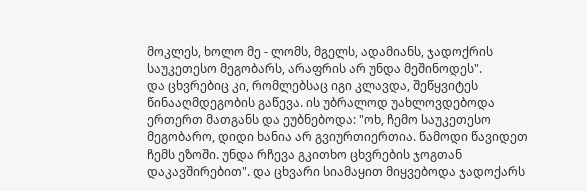მოკლეს, ხოლო მე - ლომს, მგელს, ადამიანს, ჯადოქრის საუკეთესო მეგობარს, არაფრის არ უნდა მეშინოდეს".
და ცხვრებიც კი, რომლებსაც იგი კლავდა, შეწყვიტეს წინააღმდეგობის გაწევა. ის უბრალოდ უახლოვდებოდა ერთერთ მათგანს და ეუბნებოდა: "ოხ, ჩემო საუკეთესო მეგობარო, დიდი ხანია არ გვიურთიერთია. წამოდი წავიდეთ ჩემს ეზოში. უნდა რჩევა გკითხო ცხვრების ჯოგთან დაკავშირებით". და ცხვარი სიამაყით მიყვებოდა ჯადოქარს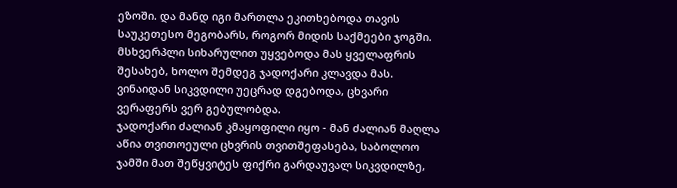ეზოში. და მანდ იგი მართლა ეკითხებოდა თავის საუკეთესო მეგობარს, როგორ მიდის საქმეები ჯოგში. მსხვერპლი სიხარულით უყვებოდა მას ყველაფრის შესახებ, ხოლო შემდეგ ჯადოქარი კლავდა მას. ვინაიდან სიკვდილი უეცრად დგებოდა, ცხვარი ვერაფერს ვერ გებულობდა.
ჯადოქარი ძალიან კმაყოფილი იყო - მან ძალიან მაღლა აწია თვითოეული ცხვრის თვითშეფასება, საბოლოო ჯამში მათ შეწყვიტეს ფიქრი გარდაუვალ სიკვდილზე,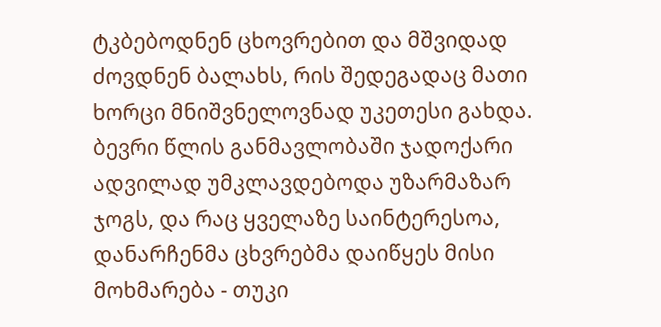ტკბებოდნენ ცხოვრებით და მშვიდად ძოვდნენ ბალახს, რის შედეგადაც მათი ხორცი მნიშვნელოვნად უკეთესი გახდა. ბევრი წლის განმავლობაში ჯადოქარი ადვილად უმკლავდებოდა უზარმაზარ ჯოგს, და რაც ყველაზე საინტერესოა, დანარჩენმა ცხვრებმა დაიწყეს მისი მოხმარება - თუკი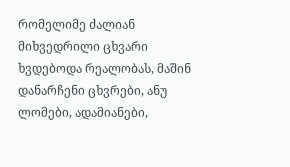რომელიმე ძალიან მიხვედრილი ცხვარი ხვდებოდა რეალობას, მაშინ დანარჩენი ცხვრები, ანუ ლომები, ადამიანები,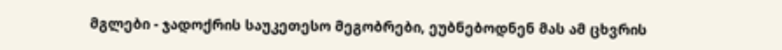მგლები - ჯადოქრის საუკეთესო მეგობრები, ეუბნებოდნენ მას ამ ცხვრის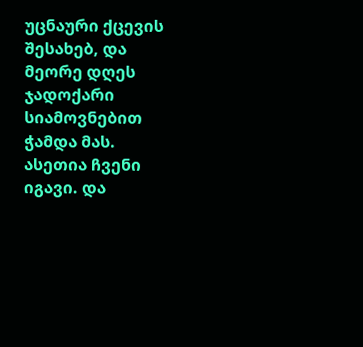უცნაური ქცევის შესახებ, და მეორე დღეს ჯადოქარი სიამოვნებით ჭამდა მას.
ასეთია ჩვენი იგავი. და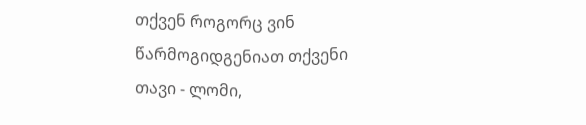თქვენ როგორც ვინ წარმოგიდგენიათ თქვენი თავი - ლომი,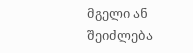მგელი ან შეიძლება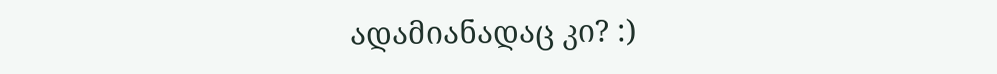ადამიანადაც კი? :)